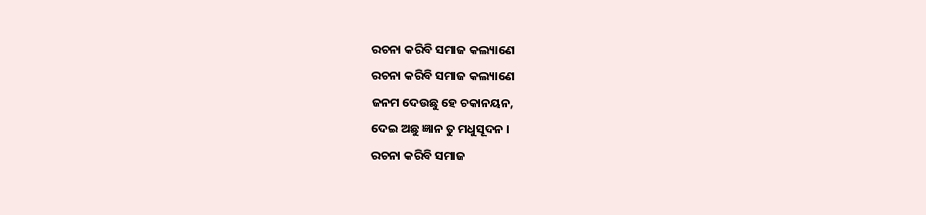ରଚନା କରିବି ସମାଜ କଲ୍ୟାଣେ
ରଚନା କରିବି ସମାଜ କଲ୍ୟାଣେ
ଜନମ ଦେଉଛୁ ହେ ଚକାନୟନ,
ଦେଇ ଅଛୁ ଜ୍ଞାନ ତୁ ମଧୁସୂଦନ ।
ରଚନା କରିବି ସମାଜ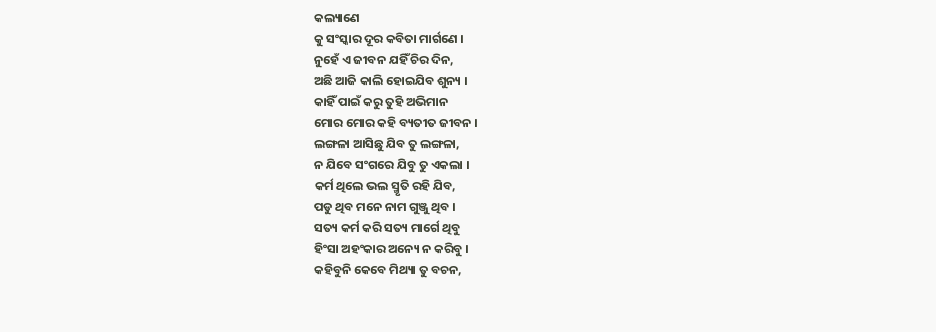କଲ୍ୟାଣେ
କୁ ସଂସ୍କାର ଦୂର କବିତା ମାର୍ଗଣେ ।
ନୁହେଁ ଏ ଜୀବନ ଯହିଁ ଚିର ଦିନ,
ଅଛି ଆଜି କାଲି ହୋଇଯିବ ଶୁନ୍ୟ ।
କାହିଁ ପାଇଁ କରୁ ତୁହି ଅଭିମାନ
ମୋର ମୋର କହି ବ୍ୟତୀତ ଜୀବନ ।
ଲଙ୍ଗଳା ଆସିଛୁ ଯିବ ତୁ ଲଙ୍ଗଳା,
ନ ଯିବେ ସଂଗରେ ଯିବୁ ତୁ ଏକଲା ।
କର୍ମ ଥିଲେ ଭଲ ସ୍ମୃତି ରହି ଯିବ,
ପଡୁ ଥିବ ମନେ ନାମ ଗୁଞ୍ଜୁ ଥିବ ।
ସତ୍ୟ କର୍ମ କରି ସତ୍ୟ ମାର୍ଗେ ଥିବୁ
ହିଂସା ଅହଂକାର ଅନ୍ୟେ ନ କରିବୁ ।
କହିବୁନି କେବେ ମିଥ୍ୟା ତୁ ବଚନ,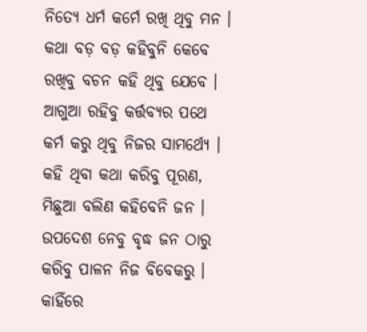ନିତ୍ୟେ ଧର୍ମ କର୍ମେ ରଖି ଥିବୁ ମନ ।
କଥା ବଡ଼ ବଡ଼ କହିବୁନି କେବେ
ରଖିବୁ ବଚନ କହି ଥିବୁ ଯେବେ ।
ଆଗୁଆ ରହିବୁ କର୍ତ୍ତବ୍ୟର ପଥେ
କର୍ମ କରୁ ଥିବୁ ନିଜର ସାମର୍ଥ୍ୟେ ।
କହି ଥିବା କଥା କରିବୁ ପୂରଣ,
ମିଛୁଆ ବଲିଣ କହିବେନି ଜନ ।
ଉପଦେଶ ନେବୁ ବୃଦ୍ଧ ଜନ ଠାରୁ
କରିବୁ ପାଳନ ନିଜ ବିବେକରୁ ।
କାହିଁରେ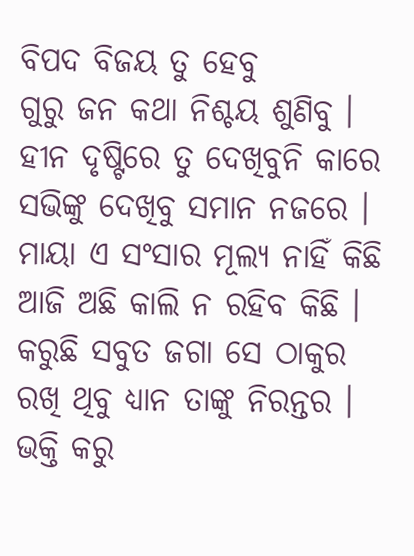ବିପଦ ବିଜୟ ତୁ ହେବୁ
ଗୁରୁ ଜନ କଥା ନିଶ୍ଚୟ ଶୁଣିବୁ ।
ହୀନ ଦୃଷ୍ଟିରେ ତୁ ଦେଖିବୁନି କାରେ
ସଭିଙ୍କୁ ଦେଖିବୁ ସମାନ ନଜରେ ।
ମାୟା ଏ ସଂସାର ମୂଲ୍ୟ ନାହିଁ କିଛି
ଆଜି ଅଛି କାଲି ନ ରହିବ କିଛି ।
କରୁଛି ସବୁତ ଜଗା ସେ ଠାକୁର
ରଖି ଥିବୁ ଧ୍ୟାନ ତାଙ୍କୁ ନିରନ୍ତର ।
ଭକ୍ତି କରୁ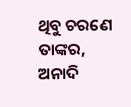ଥିବୁ ଚରଣେ ତାଙ୍କର,
ଅନାଦି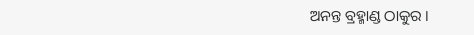ଅନନ୍ତ ବ୍ରହ୍ମାଣ୍ଡ ଠାକୁର ।